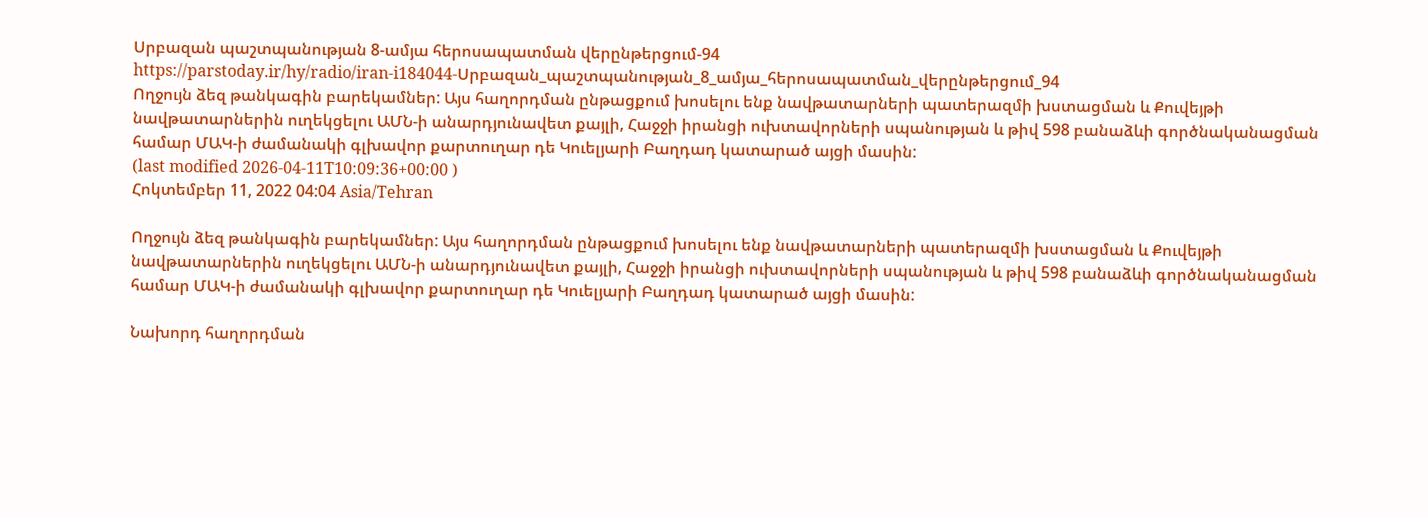Սրբազան պաշտպանության 8-ամյա հերոսապատման վերընթերցում-94
https://parstoday.ir/hy/radio/iran-i184044-Սրբազան_պաշտպանության_8_ամյա_հերոսապատման_վերընթերցում_94
Ողջույն ձեզ թանկագին բարեկամներ: Այս հաղորդման ընթացքում խոսելու ենք նավթատարների պատերազմի խստացման և Քուվեյթի նավթատարներին ուղեկցելու ԱՄՆ-ի անարդյունավետ քայլի, Հաջջի իրանցի ուխտավորների սպանության և թիվ 598 բանաձևի գործնականացման համար ՄԱԿ-ի ժամանակի գլխավոր քարտուղար դե Կուելյարի Բաղդադ կատարած այցի մասին:
(last modified 2026-04-11T10:09:36+00:00 )
Հոկտեմբեր 11, 2022 04:04 Asia/Tehran

Ողջույն ձեզ թանկագին բարեկամներ: Այս հաղորդման ընթացքում խոսելու ենք նավթատարների պատերազմի խստացման և Քուվեյթի նավթատարներին ուղեկցելու ԱՄՆ-ի անարդյունավետ քայլի, Հաջջի իրանցի ուխտավորների սպանության և թիվ 598 բանաձևի գործնականացման համար ՄԱԿ-ի ժամանակի գլխավոր քարտուղար դե Կուելյարի Բաղդադ կատարած այցի մասին:

Նախորդ հաղորդման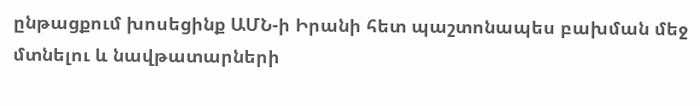ընթացքում խոսեցինք ԱՄՆ-ի Իրանի հետ պաշտոնապես բախման մեջ մտնելու և նավթատարների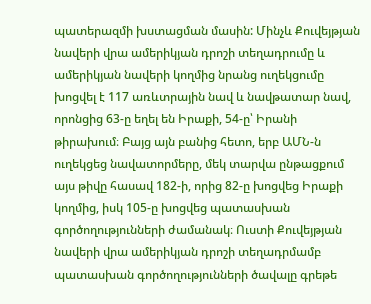պատերազմի խստացման մասին: Մինչև Քուվեյթյան նավերի վրա ամերիկյան դրոշի տեղադրումը և ամերիկյան նավերի կողմից նրանց ուղեկցումը խոցվել է 117 առևտրային նավ և նավթատար նավ, որոնցից 63-ը եղել են Իրաքի, 54-ը՝ Իրանի թիրախում։ Բայց այն բանից հետո, երբ ԱՄՆ-ն ուղեկցեց նավատորմերը, մեկ տարվա ընթացքում այս թիվը հասավ 182-ի, որից 82-ը խոցվեց Իրաքի կողմից, իսկ 105-ը խոցվեց պատասխան գործողությունների ժամանակ։ Ուստի Քուվեյթյան նավերի վրա ամերիկյան դրոշի տեղադրմամբ պատասխան գործողությունների ծավալը գրեթե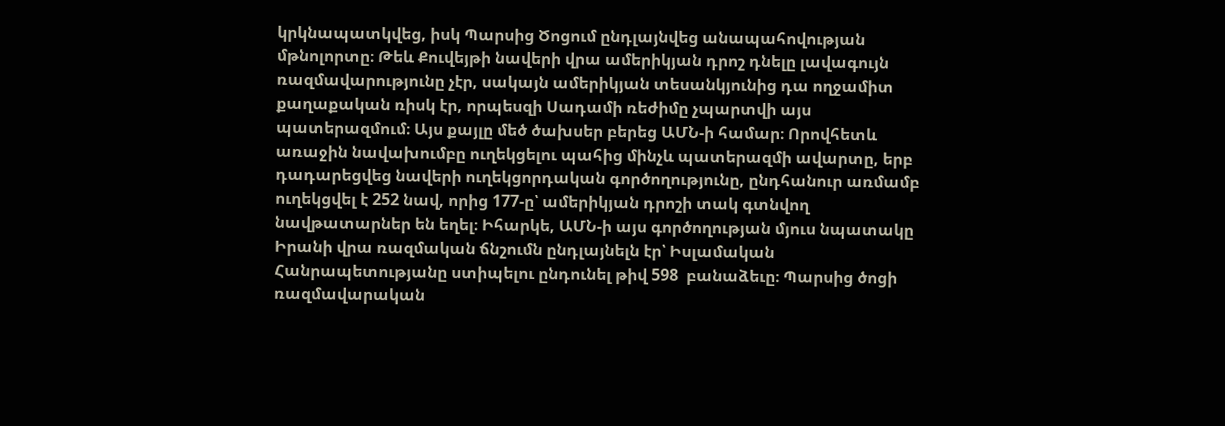կրկնապատկվեց, իսկ Պարսից Ծոցում ընդլայնվեց անապահովության մթնոլորտը։ Թեև Քուվեյթի նավերի վրա ամերիկյան դրոշ դնելը լավագույն ռազմավարությունը չէր, սակայն ամերիկյան տեսանկյունից դա ողջամիտ քաղաքական ռիսկ էր, որպեսզի Սադամի ռեժիմը չպարտվի այս պատերազմում։ Այս քայլը մեծ ծախսեր բերեց ԱՄՆ-ի համար։ Որովհետև առաջին նավախումբը ուղեկցելու պահից մինչև պատերազմի ավարտը, երբ դադարեցվեց նավերի ուղեկցորդական գործողությունը, ընդհանուր առմամբ ուղեկցվել է 252 նավ, որից 177-ը՝ ամերիկյան դրոշի տակ գտնվող նավթատարներ են եղել։ Իհարկե, ԱՄՆ-ի այս գործողության մյուս նպատակը Իրանի վրա ռազմական ճնշումն ընդլայնելն էր՝ Իսլամական Հանրապետությանը ստիպելու ընդունել թիվ 598  բանաձեւը։ Պարսից ծոցի ռազմավարական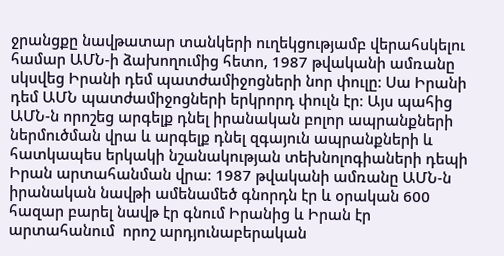ջրանցքը նավթատար տանկերի ուղեկցությամբ վերահսկելու համար ԱՄՆ-ի ձախողումից հետո, 1987 թվականի ամռանը սկսվեց Իրանի դեմ պատժամիջոցների նոր փուլը: Սա Իրանի դեմ ԱՄՆ պատժամիջոցների երկրորդ փուլն էր։ Այս պահից ԱՄՆ-ն որոշեց արգելք դնել իրանական բոլոր ապրանքների ներմուծման վրա և արգելք դնել զգայուն ապրանքների և հատկապես երկակի նշանակության տեխնոլոգիաների դեպի Իրան արտահանման վրա։ 1987 թվականի ամռանը ԱՄՆ-ն իրանական նավթի ամենամեծ գնորդն էր և օրական 600 հազար բարել նավթ էր գնում Իրանից և Իրան էր արտահանում  որոշ արդյունաբերական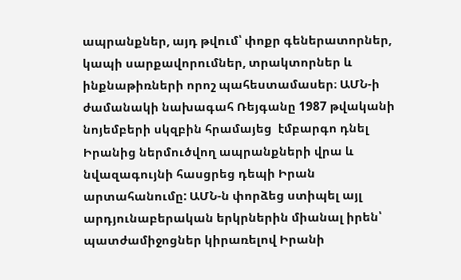ապրանքներ, այդ թվում՝ փոքր գեներատորներ, կապի սարքավորումներ, տրակտորներ և ինքնաթիռների որոշ պահեստամասեր։ ԱՄՆ-ի  ժամանակի նախագահ Ռեյգանը 1987 թվականի նոյեմբերի սկզբին հրամայեց  էմբարգո դնել Իրանից ներմուծվող ապրանքների վրա և նվազագույնի հասցրեց դեպի Իրան արտահանումը: ԱՄՆ-ն փորձեց ստիպել այլ արդյունաբերական երկրներին միանալ իրեն՝ պատժամիջոցներ կիրառելով Իրանի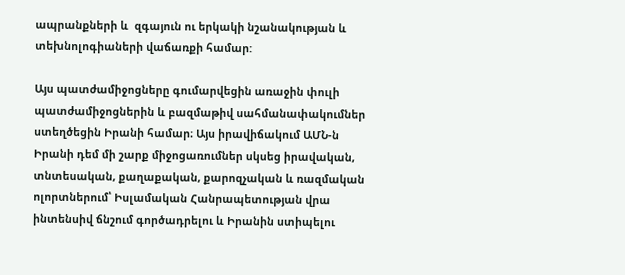ապրանքների և  զգայուն ու երկակի նշանակության և տեխնոլոգիաների վաճառքի համար:

Այս պատժամիջոցները գումարվեցին առաջին փուլի պատժամիջոցներին և բազմաթիվ սահմանափակումներ ստեղծեցին Իրանի համար։ Այս իրավիճակում ԱՄՆ-ն Իրանի դեմ մի շարք միջոցառումներ սկսեց իրավական, տնտեսական, քաղաքական, քարոզչական և ռազմական ոլորտներում՝ Իսլամական Հանրապետության վրա ինտենսիվ ճնշում գործադրելու և Իրանին ստիպելու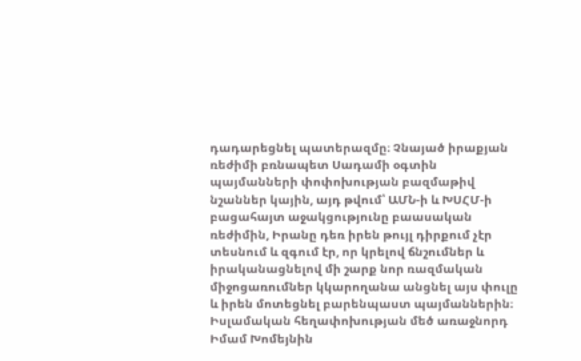դադարեցնել պատերազմը։ Չնայած իրաքյան ռեժիմի բռնապետ Սադամի օգտին պայմանների փոփոխության բազմաթիվ նշաններ կային, այդ թվում՝ ԱՄՆ-ի և ԽՍՀՄ-ի բացահայտ աջակցությունը բաասական ռեժիմին, Իրանը դեռ իրեն թույլ դիրքում չէր տեսնում և զգում էր, որ կրելով ճնշումներ և իրականացնելով մի շարք նոր ռազմական միջոցառումներ կկարողանա անցնել այս փուլը և իրեն մոտեցնել բարենպաստ պայմաններին։ Իսլամական հեղափոխության մեծ առաջնորդ Իմամ Խոմեյնին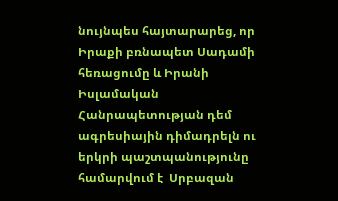նույնպես հայտարարեց, որ Իրաքի բռնապետ Սադամի հեռացումը և Իրանի Իսլամական Հանրապետության դեմ ագրեսիային դիմադրելն ու երկրի պաշտպանությունը համարվում է  Սրբազան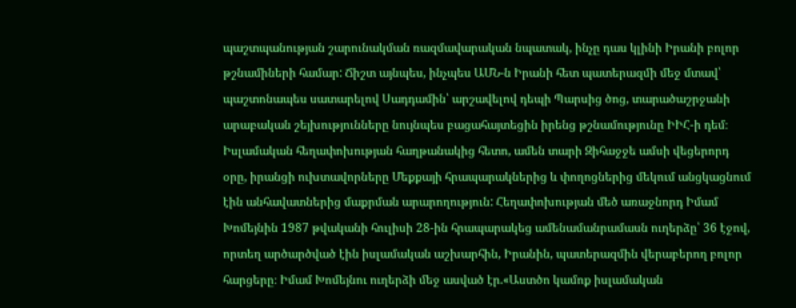պաշտպանության շարունակման ռազմավարական նպատակ, ինչը դաս կլինի Իրանի բոլոր թշնամիների համար: Ճիշտ այնպես, ինչպես ԱՄՆ-ն Իրանի հետ պատերազմի մեջ մտավ՝ պաշտոնապես սատարելով Սադդամին՝ արշավելով դեպի Պարսից ծոց, տարածաշրջանի արաբական շեյխությունները նույնպես բացահայտեցին իրենց թշնամությունը ԻԻՀ-ի դեմ։ Իսլամական հեղափոխության հաղթանակից հետո, ամեն տարի Զիհաջջե ամսի վեցերորդ օրը, իրանցի ուխտավորները Մեքքայի հրապարակներից և փողոցներից մեկում անցկացնում էին անհավատներից մաքրման արարողություն: Հեղափոխության մեծ առաջնորդ Իմամ Խոմեյնին 1987 թվականի հուլիսի 28-ին հրապարակեց ամենամանրամասն ուղերձը՝ 36 էջով, որտեղ արծարծված էին իսլամական աշխարհին, Իրանին, պատերազմին վերաբերող բոլոր հարցերը։ Իմամ Խոմեյնու ուղերձի մեջ ասված էր.«Աստծո կամոք իսլամական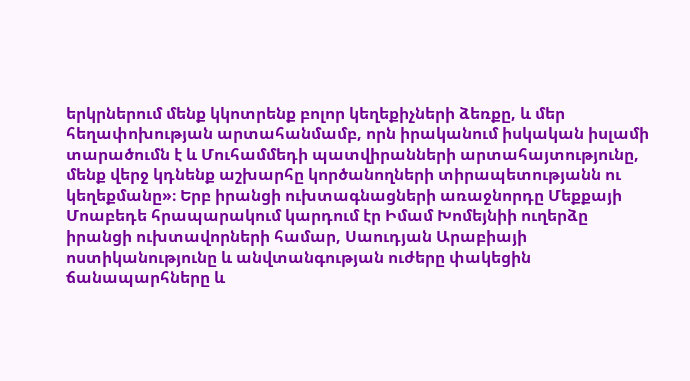երկրներում մենք կկոտրենք բոլոր կեղեքիչների ձեռքը, և մեր հեղափոխության արտահանմամբ, որն իրականում իսկական իսլամի տարածումն է և Մուհամմեդի պատվիրանների արտահայտությունը, մենք վերջ կդնենք աշխարհը կործանողների տիրապետությանն ու կեղեքմանը»։ Երբ իրանցի ուխտագնացների առաջնորդը Մեքքայի Մոաբեդե հրապարակում կարդում էր Իմամ Խոմեյնիի ուղերձը իրանցի ուխտավորների համար, Սաուդյան Արաբիայի ոստիկանությունը և անվտանգության ուժերը փակեցին ճանապարհները և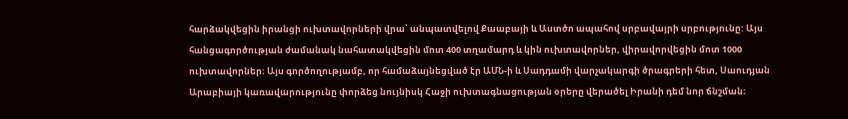հարձակվեցին իրանցի ուխտավորների վրա՝ անպատվելով Քաաբայի և Աստծո ապահով սրբավայրի սրբությունը: Այս հանցագործության ժամանակ նահատակվեցին մոտ 400 տղամարդ և կին ուխտավորներ, վիրավորվեցին մոտ 1000 ուխտավորներ։ Այս գործողությամբ, որ համաձայնեցված էր ԱՄՆ-ի և Սադդամի վարչակարգի ծրագրերի հետ, Սաուդյան Արաբիայի կառավարությունը փորձեց նույնիսկ Հաջի ուխտագնացության օրերը վերածել Իրանի դեմ նոր ճնշման։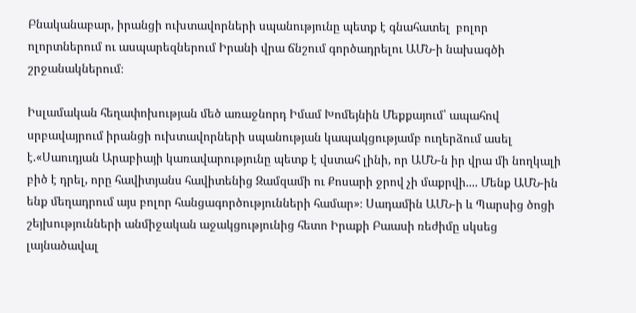Բնականաբար, իրանցի ուխտավորների սպանությունը պետք է գնահատել  բոլոր ոլորտներում ու ասպարեզներում Իրանի վրա ճնշում գործադրելու ԱՄՆ-ի նախագծի շրջանակներում։

Իսլամական հեղափոխության մեծ առաջնորդ Իմամ Խոմեյնին Մեքքայում՝ ապահով սրբավայրում իրանցի ուխտավորների սպանության կապակցությամբ ուղերձում ասել է.«Սաուդյան Արաբիայի կառավարությունը պետք է վստահ լինի, որ ԱՄՆ-ն իր վրա մի նողկալի բիծ է դրել, որը հավիտյանս հավիտենից Զամզամի ու Քոսարի ջրով չի մաքրվի.... Մենք ԱՄՆ-ին ենք մեղադրում այս բոլոր հանցագործությունների համար»։ Սադամին ԱՄՆ-ի և Պարսից ծոցի շեյխությունների անմիջական աջակցությունից հետո Իրաքի Բաասի ռեժիմը սկսեց լայնածավալ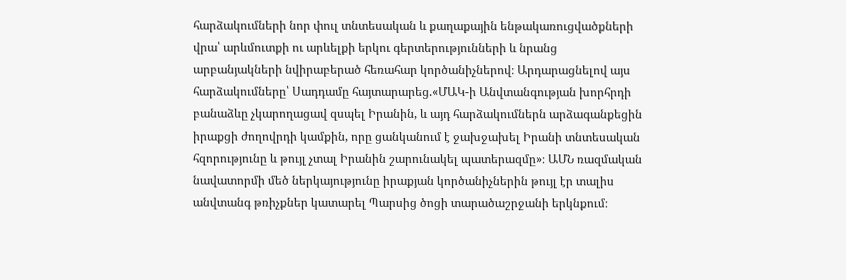հարձակումների նոր փուլ տնտեսական և քաղաքային ենթակառուցվածքների վրա՝ արևմուտքի ու արևելքի երկու գերտերությունների և նրանց արբանյակների նվիրաբերած հեռահար կործանիչներով։ Արդարացնելով այս հարձակումները՝ Սադդամը հայտարարեց.«ՄԱԿ-ի Անվտանգության խորհրդի բանաձևը չկարողացավ զսպել Իրանին, և այդ հարձակումներն արձագանքեցին իրաքցի ժողովրդի կամքին, որը ցանկանում է ջախջախել Իրանի տնտեսական հզորությունը և թույլ չտալ Իրանին շարունակել պատերազմը»։ ԱՄՆ ռազմական նավատորմի մեծ ներկայությունը իրաքյան կործանիչներին թույլ էր տալիս անվտանգ թռիչքներ կատարել Պարսից ծոցի տարածաշրջանի երկնքում։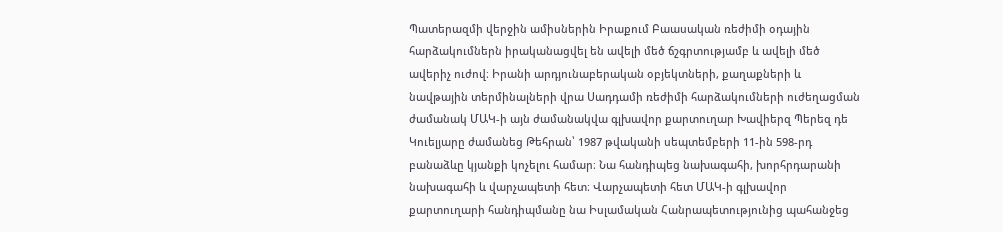Պատերազմի վերջին ամիսներին Իրաքում Բաասական ռեժիմի օդային հարձակումներն իրականացվել են ավելի մեծ ճշգրտությամբ և ավելի մեծ ավերիչ ուժով։ Իրանի արդյունաբերական օբյեկտների, քաղաքների և նավթային տերմինալների վրա Սադդամի ռեժիմի հարձակումների ուժեղացման ժամանակ ՄԱԿ-ի այն ժամանակվա գլխավոր քարտուղար Խավիերզ Պերեզ դե Կուելյարը ժամանեց Թեհրան՝ 1987 թվականի սեպտեմբերի 11-ին 598-րդ բանաձևը կյանքի կոչելու համար։ Նա հանդիպեց նախագահի, խորհրդարանի նախագահի և վարչապետի հետ։ Վարչապետի հետ ՄԱԿ-ի գլխավոր քարտուղարի հանդիպմանը նա Իսլամական Հանրապետությունից պահանջեց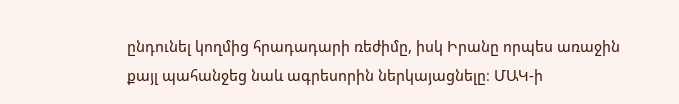ընդունել կողմից հրադադարի ռեժիմը, իսկ Իրանը որպես առաջին քայլ պահանջեց նաև ագրեսորին ներկայացնելը։ ՄԱԿ-ի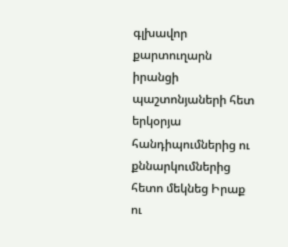գլխավոր քարտուղարն իրանցի պաշտոնյաների հետ երկօրյա հանդիպումներից ու քննարկումներից հետո մեկնեց Իրաք ու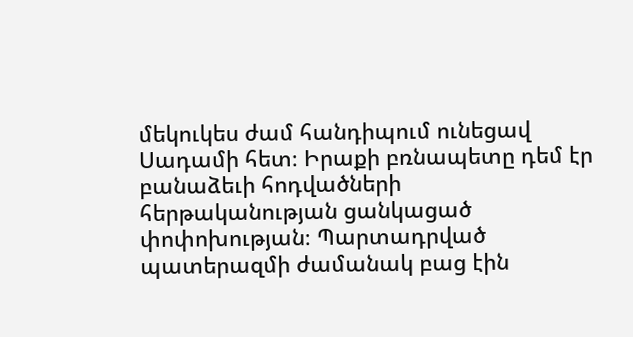մեկուկես ժամ հանդիպում ունեցավ Սադամի հետ։ Իրաքի բռնապետը դեմ էր բանաձեւի հոդվածների հերթականության ցանկացած փոփոխության։ Պարտադրված պատերազմի ժամանակ բաց էին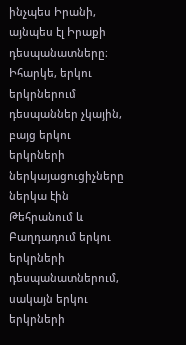ինչպես Իրանի, այնպես էլ Իրաքի դեսպանատները։ Իհարկե, երկու երկրներում դեսպաններ չկային, բայց երկու երկրների ներկայացուցիչները ներկա էին Թեհրանում և Բաղդադում երկու երկրների դեսպանատներում, սակայն երկու երկրների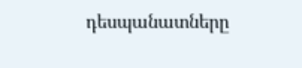դեսպանատները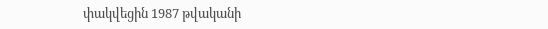փակվեցին 1987 թվականի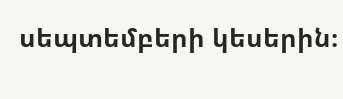սեպտեմբերի կեսերին։